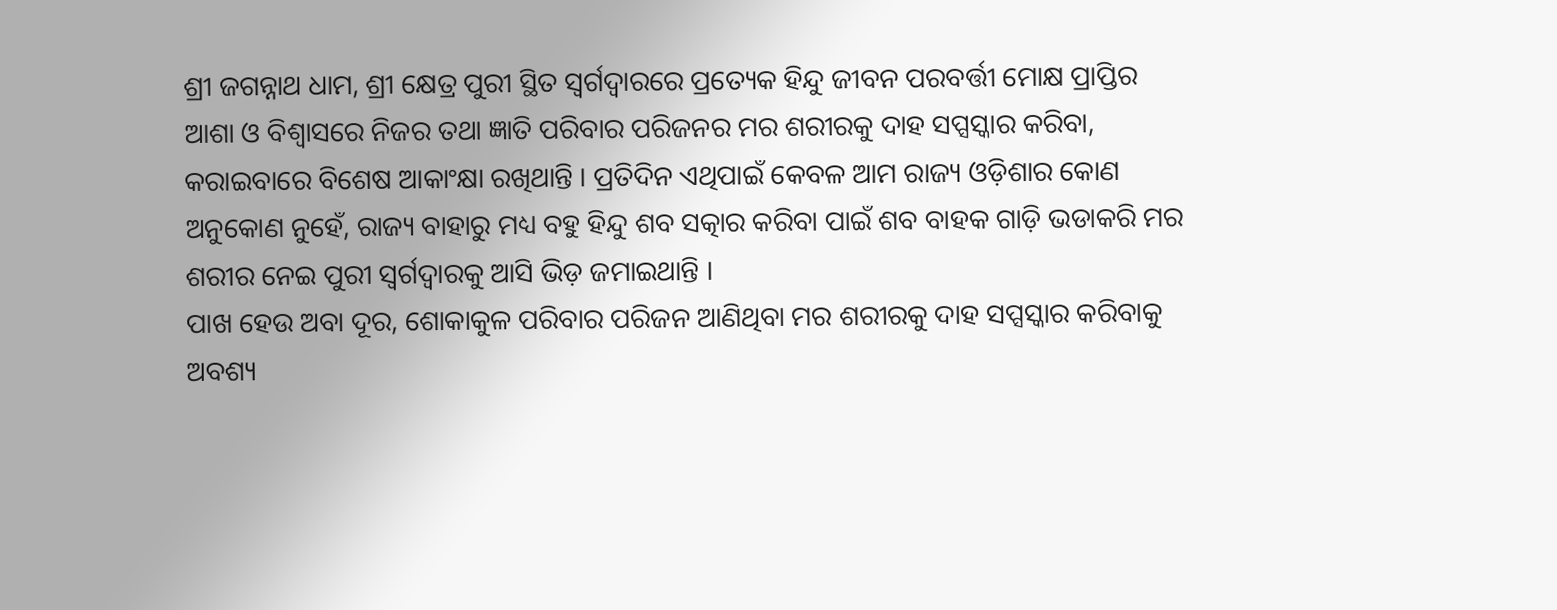ଶ୍ରୀ ଜଗନ୍ନାଥ ଧାମ, ଶ୍ରୀ କ୍ଷେତ୍ର ପୁରୀ ସ୍ଥିତ ସ୍ୱର୍ଗଦ୍ୱାରରେ ପ୍ରତ୍ୟେକ ହିନ୍ଦୁ ଜୀବନ ପରବର୍ତ୍ତୀ ମୋକ୍ଷ ପ୍ରାପ୍ତିର ଆଶା ଓ ବିଶ୍ୱାସରେ ନିଜର ତଥା ଜ୍ଞାତି ପରିବାର ପରିଜନର ମର ଶରୀରକୁ ଦାହ ସପ୍ସସ୍କାର କରିବା, କରାଇବାରେ ବିଶେଷ ଆକାଂକ୍ଷା ରଖିଥାନ୍ତି । ପ୍ରତିଦିନ ଏଥିପାଇଁ କେବଳ ଆମ ରାଜ୍ୟ ଓଡ଼ିଶାର କୋଣ ଅନୁକୋଣ ନୁହେଁ, ରାଜ୍ୟ ବାହାରୁ ମଧ୍ୟ ବହୁ ହିନ୍ଦୁ ଶବ ସତ୍କାର କରିବା ପାଇଁ ଶବ ବାହକ ଗାଡ଼ି ଭଡାକରି ମର ଶରୀର ନେଇ ପୁରୀ ସ୍ୱର୍ଗଦ୍ୱାରକୁ ଆସି ଭିଡ଼ ଜମାଇଥାନ୍ତି ।
ପାଖ ହେଉ ଅବା ଦୂର, ଶୋକାକୁଳ ପରିବାର ପରିଜନ ଆଣିଥିବା ମର ଶରୀରକୁ ଦାହ ସପ୍ସସ୍କାର କରିବାକୁ ଅବଶ୍ୟ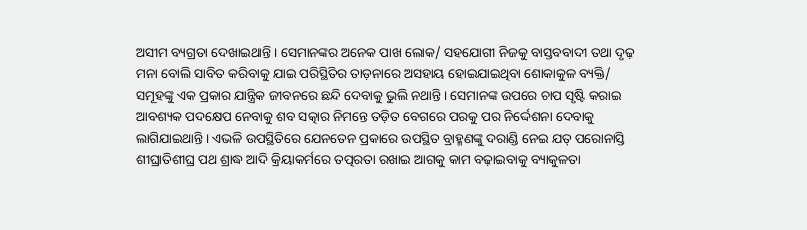ଅସୀମ ବ୍ୟଗ୍ରତା ଦେଖାଇଥାନ୍ତି । ସେମାନଙ୍କର ଅନେକ ପାଖ ଲୋକ/ ସହଯୋଗୀ ନିଜକୁ ବାସ୍ତବବାଦୀ ତଥା ଦୃଢ଼ ମନା ବୋଲି ସାବିତ କରିବାକୁ ଯାଇ ପରିସ୍ଥିତିର ତାଡ଼ନାରେ ଅସହାୟ ହୋଇଯାଇଥିବା ଶୋକାକୁଳ ବ୍ୟକ୍ତି/ ସମୂହଙ୍କୁ ଏକ ପ୍ରକାର ଯାନ୍ତ୍ରିକ ଜୀବନରେ ଛନ୍ଦି ଦେବାକୁ ଭୁଲି ନଥାନ୍ତି । ସେମାନଙ୍କ ଉପରେ ଚାପ ସୃଷ୍ଟି କରାଇ ଆବଶ୍ୟକ ପଦକ୍ଷେପ ନେବାକୁ ଶବ ସତ୍କାର ନିମନ୍ତେ ତଡ଼ିତ ବେଗରେ ପରକୁ ପର ନିର୍ଦ୍ଦେଶନା ଦେବାକୁ ଲାଗିଯାଇଥାନ୍ତି । ଏଭଳି ଉପସ୍ଥିତିରେ ଯେନତେନ ପ୍ରକାରେ ଉପସ୍ଥିତ ବ୍ରାହ୍ମଣଙ୍କୁ ଦରାଣ୍ଡି ନେଇ ଯତ୍ ପରୋନାସ୍ତି ଶୀଘ୍ରାତିଶୀଘ୍ର ପଥ ଶ୍ରାଦ୍ଧ ଆଦି କ୍ରିୟାକର୍ମରେ ତତ୍ପରତା ରଖାଇ ଆଗକୁ କାମ ବଢ଼ାଇବାକୁ ବ୍ୟାକୁଳତା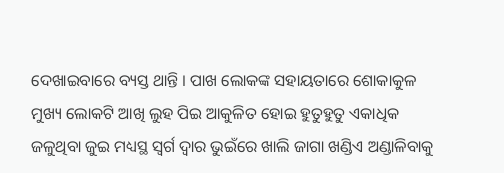ଦେଖାଇବାରେ ବ୍ୟସ୍ତ ଥାନ୍ତି । ପାଖ ଲୋକଙ୍କ ସହାୟତାରେ ଶୋକାକୁଳ ମୁଖ୍ୟ ଲୋକଟି ଆଖି ଲୁହ ପିଇ ଆକୁଳିତ ହୋଇ ହୁତୁହୁତୁ ଏକାଧିକ ଜଳୁଥିବା ଜୁଇ ମଧ୍ୟସ୍ଥ ସ୍ୱର୍ଗ ଦ୍ୱାର ଭୁଇଁରେ ଖାଲି ଜାଗା ଖଣ୍ଡିଏ ଅଣ୍ଡାଳିବାକୁ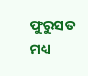ଫୁରୁସତ ମଧ୍ୟ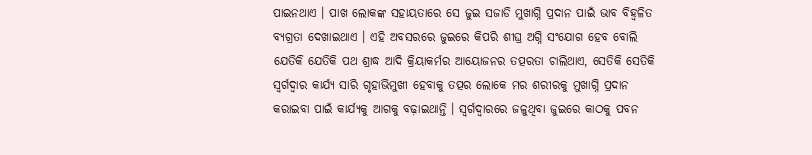ପାଇନଥାଏ । ପାଖ ଲୋକଙ୍କ ସହାୟତାରେ ସେ ଜୁଇ ସଜାଡି ମୁଖାଗ୍ନି ପ୍ରଦାନ ପାଇଁ ଭାବ ବିହ୍ୱଳିତ ବ୍ୟଗ୍ରତା ଦେଖାଇଥାଏ । ଏହି ଅବସରରେ ଜୁଇରେ କିପରି ଶୀଘ୍ର ଅଗ୍ନି ସଂଯୋଗ ହେବ ବୋଲି ଯେତିକି ଯେତିକି ପଥ ଶ୍ରାଦ୍ଧ ଆଦି କ୍ରିୟାକର୍ମର ଆୟୋଜନର ତତ୍ପରତା ଚାଲିଥାଏ, ସେତିକି ସେତିକି ସ୍ୱର୍ଗଦ୍ୱାର କାର୍ଯ୍ୟ ସାରି ଗୃହାଭିମୁଖୀ ହେବାକୁ ତତ୍ପର ଲୋକେ ମର ଶରୀରକୁ ମୁଖାଗ୍ନି ପ୍ରଦାନ କରାଇବା ପାଇଁ କାର୍ଯ୍ୟକୁ ଆଗକୁ ବଢ଼ାଇଥାନ୍ତି । ସ୍ୱର୍ଗଦ୍ୱାରରେ ଜଳୁଥିବା ଜୁଇରେ କାଠକୁ ପବନ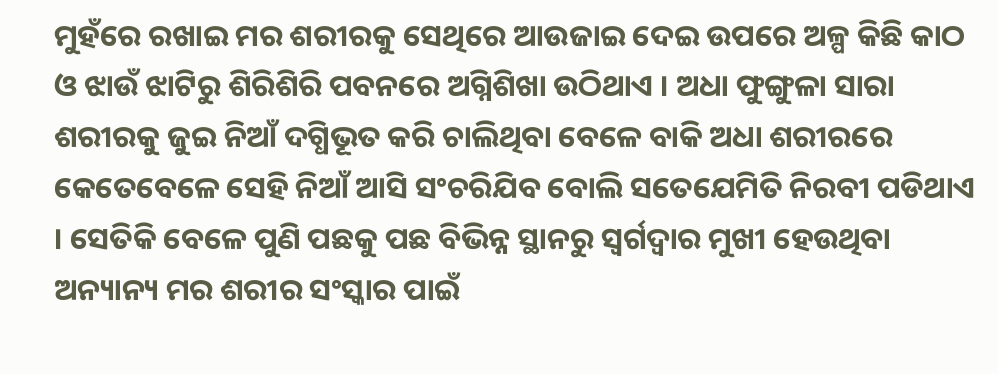ମୁହଁରେ ରଖାଇ ମର ଶରୀରକୁ ସେଥିରେ ଆଉଜାଇ ଦେଇ ଉପରେ ଅଳ୍ପ କିଛି କାଠ ଓ ଝାଉଁ ଝାଟିରୁ ଶିରିଶିରି ପବନରେ ଅଗ୍ନିଶିଖା ଉଠିଥାଏ । ଅଧା ଫୁଙ୍ଗୁଳା ସାରା ଶରୀରକୁ ଜୁଇ ନିଆଁ ଦଗ୍ଧିଭୂତ କରି ଚାଲିଥିବା ବେଳେ ବାକି ଅଧା ଶରୀରରେ କେତେବେଳେ ସେହି ନିଆଁ ଆସି ସଂଚରିଯିବ ବୋଲି ସତେଯେମିତି ନିରବୀ ପଡିଥାଏ । ସେତିକି ବେଳେ ପୁଣି ପଛକୁ ପଛ ବିଭିନ୍ନ ସ୍ଥାନରୁ ସ୍ୱର୍ଗଦ୍ୱାର ମୁଖୀ ହେଉଥିବା ଅନ୍ୟାନ୍ୟ ମର ଶରୀର ସଂସ୍କାର ପାଇଁ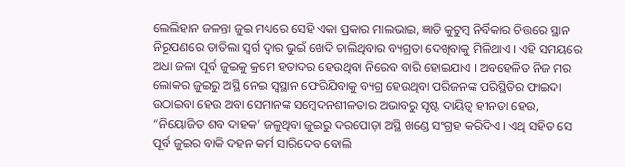ଲେଲିହାନ ଜଳନ୍ତା ଜୁଇ ମଧ୍ୟରେ ସେହି ଏକା ପ୍ରକାର ମାଲଭାଇ, ଜ୍ଞାତି କୁଟୁମ୍ବ ନିର୍ବିକାର ଚିତ୍ତରେ ସ୍ଥାନ ନିରୂପଣରେ ତାତିଲା ସ୍ୱର୍ଗ ଦ୍ୱାର ଭୁଇଁ ଖେଦି ଚାଲିଥିବାର ବ୍ୟଗ୍ରତା ଦେଖିବାକୁ ମିଳିଥାଏ । ଏହି ସମୟରେ ଅଧା ଜଳା ପୂର୍ବ ଜୁଇକୁ କ୍ରମେ ହତାଦର ହେଉଥିବା ନିରେବ ବାରି ହୋଇଯାଏ । ଅବହେଳିତ ନିଜ ମର ଲୋକର ଜୁଇରୁ ଅସ୍ଥି ନେଇ ସ୍ୱସ୍ଥାନ ଫେରିଯିବାକୁ ବ୍ୟଗ୍ର ହେଉଥିବା ପରିଜନଙ୍କ ପରିସ୍ଥିତିର ଫାଇଦା ଉଠାଇବା ହେଉ ଅବା ସେମାନଙ୍କ ସମ୍ବେଦନଶୀଳତାର ଅଭାବରୁ ସୃଷ୍ଟ ଦାୟିତ୍ୱ ହୀନତା ହେଉ, “ନିୟୋଜିତ ଶବ ଦାହକ’ ଜଳୁଥିବା ଜୁଇରୁ ଦରପୋଡ଼ା ଅସ୍ଥି ଖଣ୍ଡେ ସଂଗ୍ରହ କରିଦିଏ । ଏଥି ସହିତ ସେ ପୂର୍ବ ଜୁଇର ବାକି ଦହନ କର୍ମ ସାରିଦେବ ବୋଲି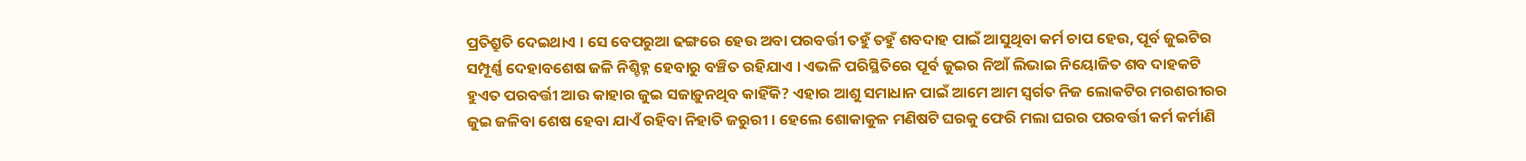ପ୍ରତିଶ୍ରୁତି ଦେଇଥାଏ । ସେ ବେପରୁଆ ଢଙ୍ଗରେ ହେଉ ଅବା ପରବର୍ତ୍ତୀ ତହୁଁ ତହୁଁ ଶବଦାହ ପାଇଁ ଆସୁଥିବା କର୍ମ ଚାପ ହେଉ, ପୂର୍ବ ଜୁଇଟିର ସମ୍ପୂର୍ଣ୍ଣ ଦେହାବଶେଷ ଜଳି ନିଶ୍ଚିହ୍ନ ହେବାରୁ ବଞ୍ଚିତ ରହିଯାଏ । ଏଭଳି ପରିସ୍ଥିତିରେ ପୂର୍ବ ଜୁଇର ନିଆଁ ଲିଭାଇ ନିୟୋଜିତ ଶବ ଦାହକଟି ହୁଏତ ପରବର୍ତ୍ତୀ ଆଉ କାହାର ଜୁଇ ସଜାଡ଼ୁନଥିବ କାହିଁକି? ଏହାର ଆଶୁ ସମାଧାନ ପାଇଁ ଆମେ ଆମ ସ୍ୱର୍ଗତ ନିଜ ଲୋକଟିର ମରଶରୀରର ଜୁଇ ଜଳିବା ଶେଷ ହେବା ଯାଏଁ ରହିବା ନିହାତି ଜରୁରୀ । ହେଲେ ଶୋକାକୁଳ ମଣିଷଟି ଘରକୁ ଫେରି ମଲା ଘରର ପରବର୍ତ୍ତୀ କର୍ମ କର୍ମାଣି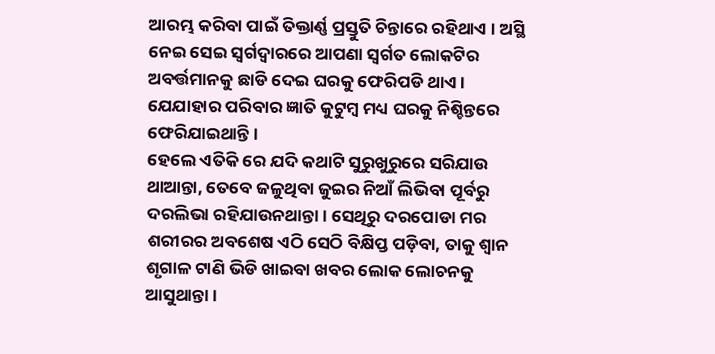ଆରମ୍ଭ କରିବା ପାଇଁ ତିକ୍ତାର୍ଣ୍ଣ ପ୍ରସ୍ତୁତି ଚିନ୍ତାରେ ରହିଥାଏ । ଅସ୍ଥି ନେଇ ସେଇ ସ୍ୱର୍ଗଦ୍ୱାରରେ ଆପଣା ସ୍ୱର୍ଗତ ଲୋକଟିର ଅବର୍ତ୍ତମାନକୁ ଛାଡି ଦେଇ ଘରକୁ ଫେରିପଡି ଥାଏ । ଯେଯାହାର ପରିବାର ଜ୍ଞାତି କୁଟୁମ୍ବ ମଧ୍ୟ ଘରକୁ ନିଶ୍ଚିନ୍ତରେ ଫେରିଯାଇଥାନ୍ତି ।
ହେଲେ ଏତିକି ରେ ଯଦି କଥାଟି ସୁରୁଖୁରୁରେ ସରିଯାଉ ଥାଆନ୍ତା, ତେବେ ଜଳୁଥିବା ଜୁଇର ନିଆଁ ଲିଭିବା ପୂର୍ବରୁ ଦରଲିଭା ରହିଯାଉନଥାନ୍ତା । ସେଥିରୁ ଦରପୋଡା ମର ଶରୀରର ଅବଶେଷ ଏଠି ସେଠି ବିକ୍ଷିପ୍ତ ପଡ଼ିବା, ତାକୁ ଶ୍ୱାନ ଶୃଗାଳ ଟାଣି ଭିଡି ଖାଇବା ଖବର ଲୋକ ଲୋଚନକୁ ଆସୁଥାନ୍ତା ।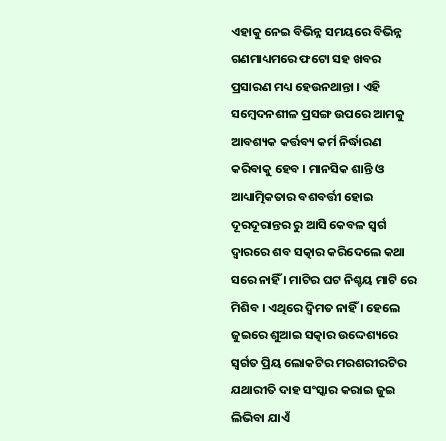ଏହାକୁ ନେଇ ବିଭିନ୍ନ ସମୟରେ ବିଭିନ୍ନ ଗଣମାଧ୍ୟମରେ ଫଟୋ ସହ ଖବର ପ୍ରସାରଣ ମଧ୍ୟ ହେଉନଥାନ୍ତା । ଏହି ସମ୍ବେଦନଶୀଳ ପ୍ରସଙ୍ଗ ଉପରେ ଆମକୁ ଆବଶ୍ୟକ କର୍ତ୍ତବ୍ୟ କର୍ମ ନିର୍ଦ୍ଧାରଣ କରିବାକୁ ହେବ । ମାନସିକ ଶାନ୍ତି ଓ ଆଧ୍ୟାତ୍ମିକତାର ବଶବର୍ତ୍ତୀ ହୋଇ ଦୂରଦୂରାନ୍ତର ରୁ ଆସି କେବଳ ସ୍ୱର୍ଗ ଦ୍ୱାରରେ ଶବ ସତ୍କାର କରିଦେଲେ କଥା ସରେ ନାହିଁ । ମାଟିର ଘଟ ନିଶ୍ଚୟ ମାଟି ରେ ମିଶିବ । ଏଥିରେ ଦ୍ୱିମତ ନାହିଁ । ହେଲେ ଜୁଇରେ ଶୁଆଇ ସତ୍କାର ଉଦ୍ଦେଶ୍ୟରେ ସ୍ୱର୍ଗତ ପ୍ରିୟ ଲୋକଟିର ମରଶରୀରଟିର ଯଥାରୀତି ଦାହ ସଂସ୍କାର କରାଇ ଜୁଇ ଲିଭିବା ଯାଏଁ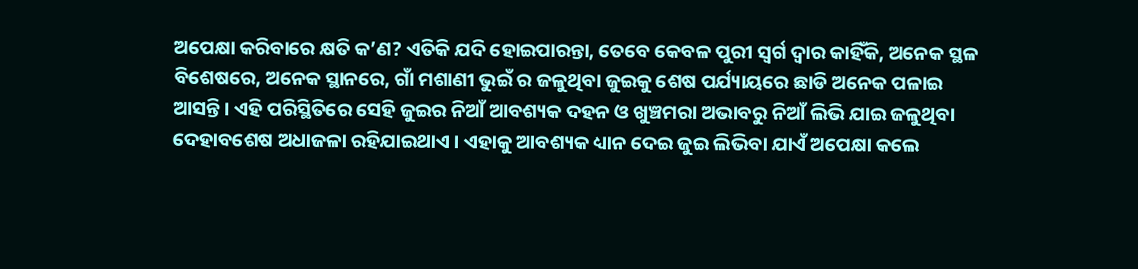ଅପେକ୍ଷା କରିବାରେ କ୍ଷତି କ’ଣ? ଏତିକି ଯଦି ହୋଇପାରନ୍ତା, ତେବେ କେବଳ ପୁରୀ ସ୍ୱର୍ଗ ଦ୍ୱାର କାହିଁକି, ଅନେକ ସ୍ଥଳ ବିଶେଷରେ, ଅନେକ ସ୍ଥାନରେ, ଗାଁ ମଶାଣୀ ଭୁଇଁ ର ଜଳୁଥିବା ଜୁଇକୁ ଶେଷ ପର୍ଯ୍ୟାୟରେ ଛାଡି ଅନେକ ପଳାଇ ଆସନ୍ତି । ଏହି ପରିସ୍ଥିତିରେ ସେହି ଜୁଇର ନିଆଁ ଆବଶ୍ୟକ ଦହନ ଓ ଖୁଞ୍ଚମରା ଅଭାବରୁ ନିଆଁ ଲିଭି ଯାଇ ଜଳୁଥିବା ଦେହାବଶେଷ ଅଧାଜଳା ରହିଯାଇଥାଏ । ଏହାକୁ ଆବଶ୍ୟକ ଧ୍ୟାନ ଦେଇ ଜୁଇ ଲିଭିବା ଯାଏଁ ଅପେକ୍ଷା କଲେ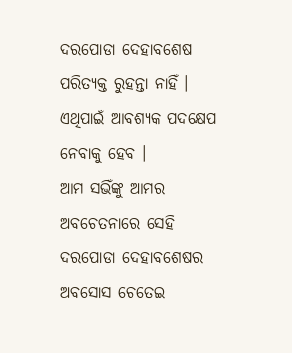ଦରପୋଡା ଦେହାବଶେଷ ପରିତ୍ୟକ୍ତ ରୁହନ୍ତା ନାହିଁ । ଏଥିପାଇଁ ଆବଶ୍ୟକ ପଦକ୍ଷେପ ନେବାକୁ ହେବ ।
ଆମ ସଭିଁଙ୍କୁ ଆମର ଅବଚେତନାରେ ସେହି ଦରପୋଡା ଦେହାବଶେଷର ଅବସୋସ ଚେତେଇ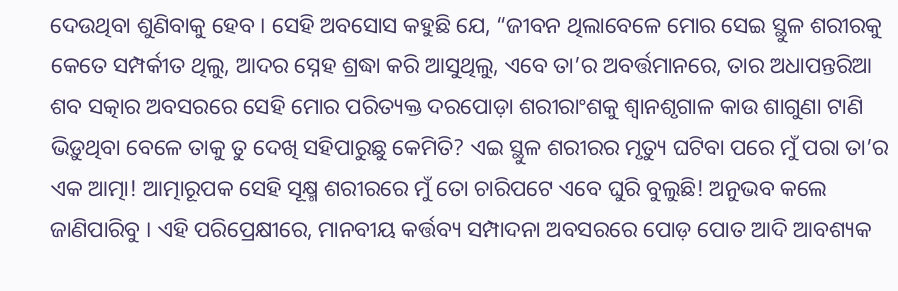ଦେଉଥିବା ଶୁଣିବାକୁ ହେବ । ସେହି ଅବସୋସ କହୁଛି ଯେ, “ଜୀବନ ଥିଲାବେଳେ ମୋର ସେଇ ସ୍ଥୁଳ ଶରୀରକୁ କେତେ ସମ୍ପର୍କୀତ ଥିଲୁ, ଆଦର ସ୍ନେହ ଶ୍ରଦ୍ଧା କରି ଆସୁଥିଲୁ, ଏବେ ତା’ର ଅବର୍ତ୍ତମାନରେ, ତାର ଅଧାପନ୍ତରିଆ ଶବ ସତ୍କାର ଅବସରରେ ସେହି ମୋର ପରିତ୍ୟକ୍ତ ଦରପୋଡ଼ା ଶରୀରାଂଶକୁ ଶ୍ୱାନଶୃଗାଳ କାଉ ଶାଗୁଣା ଟାଣି ଭିଡ଼ୁଥିବା ବେଳେ ତାକୁ ତୁ ଦେଖି ସହିପାରୁଛୁ କେମିତି? ଏଇ ସ୍ଥୁଳ ଶରୀରର ମୃତ୍ୟୁ ଘଟିବା ପରେ ମୁଁ ପରା ତା’ର ଏକ ଆତ୍ମା! ଆତ୍ମାରୂପକ ସେହି ସୂକ୍ଷ୍ମ ଶରୀରରେ ମୁଁ ତୋ ଚାରିପଟେ ଏବେ ଘୁରି ବୁଲୁଛି! ଅନୁଭବ କଲେ ଜାଣିପାରିବୁ । ଏହି ପରିପ୍ରେକ୍ଷୀରେ, ମାନବୀୟ କର୍ତ୍ତବ୍ୟ ସମ୍ପାଦନା ଅବସରରେ ପୋଡ଼ ପୋତ ଆଦି ଆବଶ୍ୟକ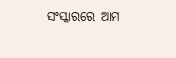ସଂସ୍କାରରେ ଆମ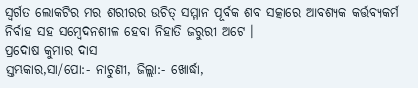ସ୍ୱର୍ଗତ ଲୋକଟିର ମର ଶରୀରର ଉଚିତ୍ ସମ୍ମାନ ପୂର୍ବକ ଶବ ସତ୍କାରେ ଆବଶ୍ୟକ କର୍ତ୍ତବ୍ୟକର୍ମ ନିର୍ବାହ ସହ ସମ୍ବେଦନଶୀଳ ହେବା ନିହାତି ଜରୁରୀ ଅଟେ ।
ପ୍ରଦୋଷ କୁମାର ଦାସ
ସ୍ତମ୍ଭକାର,ସା/ପୋ:- ନାଚୁଣୀ, ଜିଲ୍ଲା:- ଖୋର୍ଦ୍ଧା,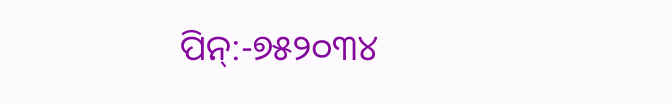ପିନ୍:-୭୫୨୦୩୪